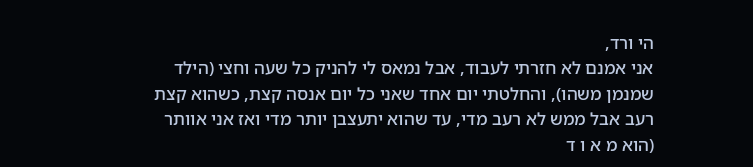הי ורד,
אני אמנם לא חזרתי לעבוד, אבל נמאס לי להניק כל שעה וחצי (הילד שמנמן משהו), והחלטתי יום אחד שאני כל יום אנסה קצת, כשהוא קצת רעב אבל ממש לא רעב מדי, עד שהוא יתעצבן יותר מדי ואז אני אוותר (הוא מ א ו ד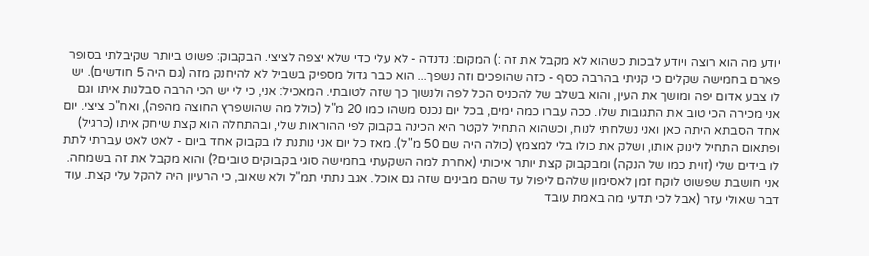יודע מה הוא רוצה ויודע לבכות כשהוא לא מקבל את זה :) המקום: נדנדה - לא עלי כדי שלא יצפה לציצי. הבקבוק: פשוט ביותר שקיבלתי בסופר פארם בחמישה שקלים כי קניתי בהרבה כסף - כזה שהופכים וזה נשפך... הוא כבר גדול מספיק בשביל לא להיחנק מזה (גם היה 5 חודשים). יש לו צבע אדום יפה ומושך את העין, והוא בשלב של להכניס הכל לפה ולנשוך כך שזה לטובתי. המאכיל: אני, כי לי יש הכי הרבה סבלנות איתו וגם אני מכירה הכי טוב את התגובות שלו. ככה עברו כמה ימים, בכל יום נכנס משהו כמו 20 מ"ל (כולל מה שהושפרץ החוצה מהפה), ואח"כ ציצי. יום אחד הסבתא היתה כאן ואני נשלחתי לנוח, וכשהוא התחיל לקטר היא הכינה בקבוק לפי ההוראות שלי, ובהתחלה הוא קצת שיחק איתו (כרגיל) ופתאום התחיל לינוק אותו, ושלק את כולו בלי למצמץ (כולה היה שם 50 מ"ל). מאז כל יום אני נותנת לו בקבוק אחד ביום - לאט לאט עברתי לתת לו בידים שלי (זוית כמו של הנקה) ומבקבוק קצת יותר איכותי (אחרת למה השקעתי בחמישה סוגי בקבוקים טובים?) והוא מקבל את זה בשמחה.
אני חושבת שפשוט לוקח זמן לאסימון שלהם ליפול עד שהם מבינים שזה גם אוכל. אגב נתתי תמ"ל ולא שאוב, כי הרעיון היה להקל עלי קצת. עוד דבר שאולי עזר (אבל לכי תדעי מה באמת עובד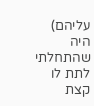עליהם) היה שהתחלתי לתת לו קצת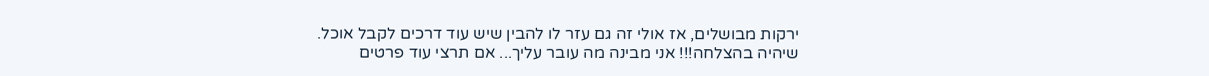ירקות מבושלים, אז אולי זה גם עזר לו להבין שיש עוד דרכים לקבל אוכל.
שיהיה בהצלחה!!! אני מבינה מה עובר עליך... אם תרצי עוד פרטים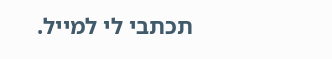תכתבי לי למייל.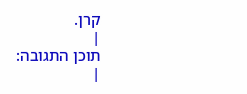קרן.
|
תוכן התגובה:
|